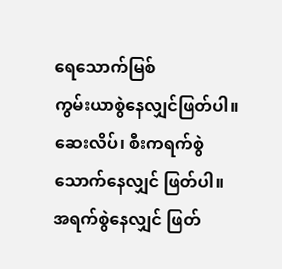ရေသောက်မြစ်
ကွမ်းယာစွဲနေလျှင်ဖြတ်ပါ။
ဆေးလိပ်၊ စီးကရက်စွဲသောက်နေလျှင် ဖြတ်ပါ။
အရက်စွဲနေလျှင် ဖြတ်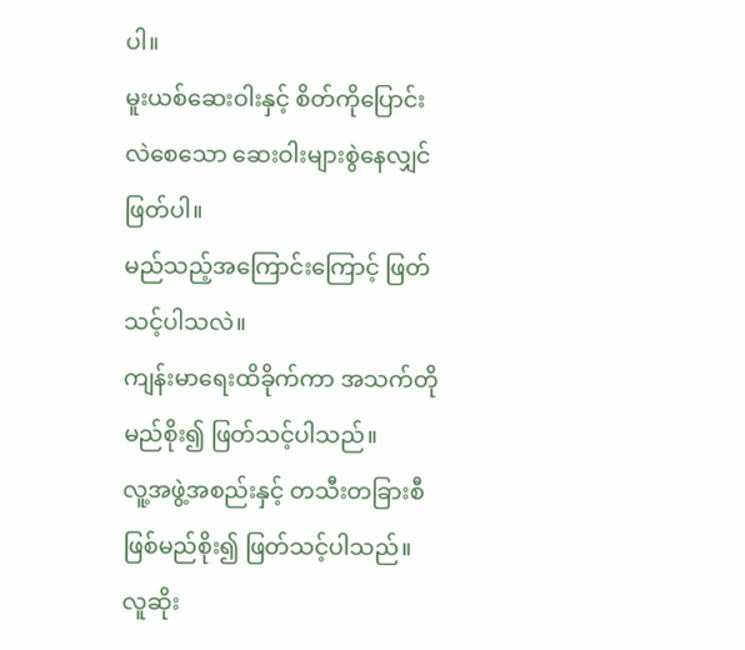ပါ။
မူးယစ်ဆေးဝါးနှင့် စိတ်ကိုပြောင်းလဲစေသော ဆေးဝါးများစွဲနေလျှင် ဖြတ်ပါ။
မည်သည့်အကြောင်းကြောင့် ဖြတ်သင့်ပါသလဲ။
ကျန်းမာရေးထိခိုက်ကာ အသက်တိုမည်စိုး၍ ဖြတ်သင့်ပါသည်။
လူ့အဖွဲ့အစည်းနှင့် တသီးတခြားစီဖြစ်မည်စိုး၍ ဖြတ်သင့်ပါသည်။
လူဆိုး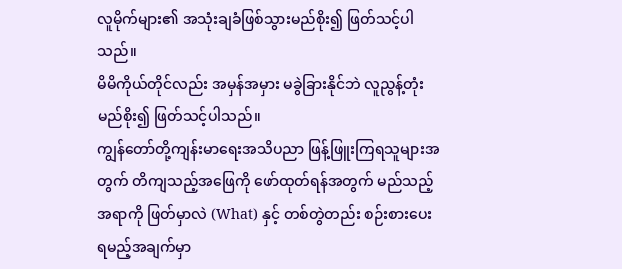လူမိုက်များ၏ အသုံးချခံဖြစ်သွားမည်စိုး၍ ဖြတ်သင့်ပါသည်။
မိမိကိုယ်တိုင်လည်း အမှန်အမှား မခွဲခြားနိုင်ဘဲ လူညွန့်တုံးမည်စိုး၍ ဖြတ်သင့်ပါသည်။
ကျွန်တော်တို့ကျန်းမာရေးအသိပညာ ဖြန့်ဖြူးကြရသူများအတွက် တိကျသည့်အဖြေကို ဖော်ထုတ်ရန်အတွက် မည်သည့်အရာကို ဖြတ်မှာလဲ (What) နှင့် တစ်တွဲတည်း စဉ်းစားပေး ရမည့်အချက်မှာ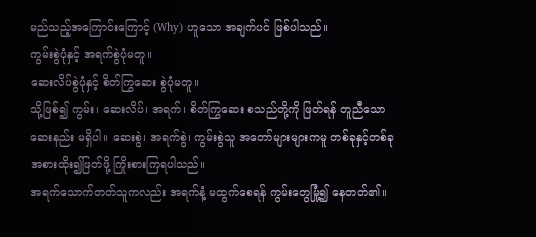မည်သည့်အကြောင်းကြောင့် (Why) ဟူသော အချက်ပင် ဖြစ်ပါသည်။
ကွမ်းစွဲပုံနှင့် အရက်စွဲပုံမတူ။
ဆေးလိပ်စွဲပုံနှင့် စိတ်ကြွဆေး စွဲပုံမတူ။
သို့ဖြစ်၍ ကွမ်း၊ ဆေးလိပ်၊ အရက်၊ စိတ်ကြွဆေး စသည်တို့ကို ဖြတ်ရန် တူညီသောဆေးနည်း မရှိပါ။ ဆေးစွဲ၊ အရက်စွဲ၊ ကွမ်းစွဲသူ အတော်များများကမူ တစ်ခုနှင့်တစ်ခု အစားထိုး၍ဖြတ်ဖို့ ကြိုးစားကြရပါသည်။
အရက်သောက်တတ်သူကလည်း အရက်နံ့ မထွက်စေရန် ကွမ်းတွေမြုံ့၍ နေတတ်၏။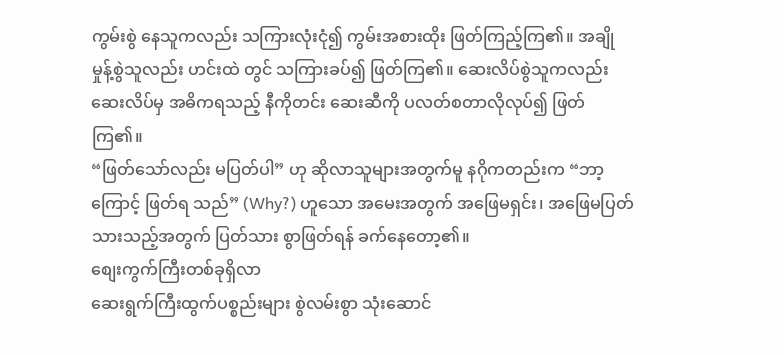ကွမ်းစွဲ နေသူကလည်း သကြားလုံးငုံ၍ ကွမ်းအစားထိုး ဖြတ်ကြည့်ကြ၏။ အချိုမှုန့်စွဲသူလည်း ဟင်းထဲ တွင် သကြားခပ်၍ ဖြတ်ကြ၏။ ဆေးလိပ်စွဲသူကလည်း ဆေးလိပ်မှ အဓိကရသည့် နီကိုတင်း ဆေးဆီကို ပလတ်စတာလိုလုပ်၍ ဖြတ်ကြ၏။
“ဖြတ်သော်လည်း မပြတ်ပါ” ဟု ဆိုလာသူများအတွက်မူ နဂိုကတည်းက “ဘာ့ကြောင့် ဖြတ်ရ သည်” (Why?) ဟူသော အမေးအတွက် အဖြေမရှင်း၊ အဖြေမပြတ်သားသည့်အတွက် ပြတ်သား စွာဖြတ်ရန် ခက်နေတော့၏။
စျေးကွက်ကြီးတစ်ခုရှိလာ
ဆေးရွက်ကြီးထွက်ပစ္စည်းများ စွဲလမ်းစွာ သုံးဆောင်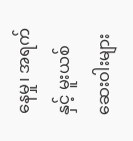နေမှု၊ အရက်နှင့် မူးယစ်ဆေးဝါးများ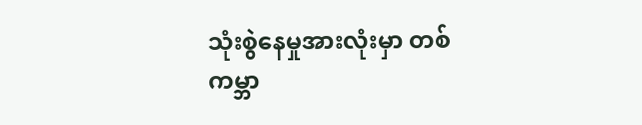သုံးစွဲနေမှုအားလုံးမှာ တစ်ကမ္ဘာ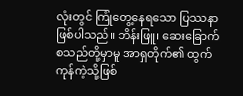လုံးတွင် ကြုံတွေ့နေရသော ပြဿနာ ဖြစ်ပါသည်။ ဘိန်းဖြူ၊ ဆေးခြောက် စသည်တို့မှာမူ အာရှတိုက်၏ ထွက်ကုန်ကဲ့သို့ဖြစ်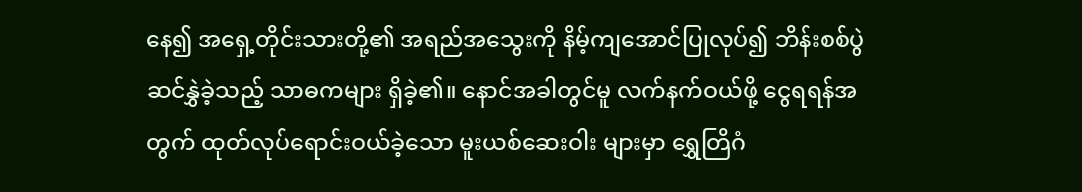နေ၍ အရှေ့တိုင်းသားတို့၏ အရည်အသွေးကို နိမ့်ကျအောင်ပြုလုပ်၍ ဘိန်းစစ်ပွဲ ဆင်နွှဲခဲ့သည့် သာဓကများ ရှိခဲ့၏။ နောင်အခါတွင်မူ လက်နက်ဝယ်ဖို့ ငွေရရန်အတွက် ထုတ်လုပ်ရောင်းဝယ်ခဲ့သော မူးယစ်ဆေးဝါး များမှာ ရွှေတြိဂံ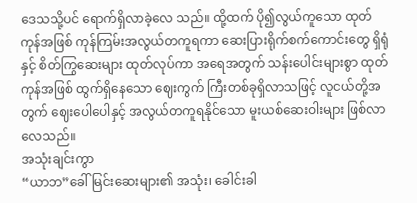ဒေသသို့ပင် ရောက်ရှိလာခဲ့လေ သည်။ ထို့ထက် ပို၍လွယ်ကူသော ထုတ်ကုန်အဖြစ် ကုန်ကြမ်းအလွယ်တကူရကာ ဆေးပြားရိုက်စက်ကောင်းတွေ ရှိရုံနှင့် စိတ်ကြွဆေးများ ထုတ်လုပ်ကာ အရေအတွက် သန်းပေါင်းများစွာ ထုတ်ကုန်အဖြစ် ထွက်ရှိနေသော ဈေးကွက် ကြီးတစ်ခုရှိလာသဖြင့် လူငယ်တို့အတွက် ဈေးပေါပေါနှင့် အလွယ်တကူရနိုင်သော မူးယစ်ဆေးဝါးများ ဖြစ်လာလေသည်။
အသုံးချင်းကွာ
“ယာဘ”ခေါ် မြင်းဆေးများ၏ အသုံး၊ ခေါင်းခါ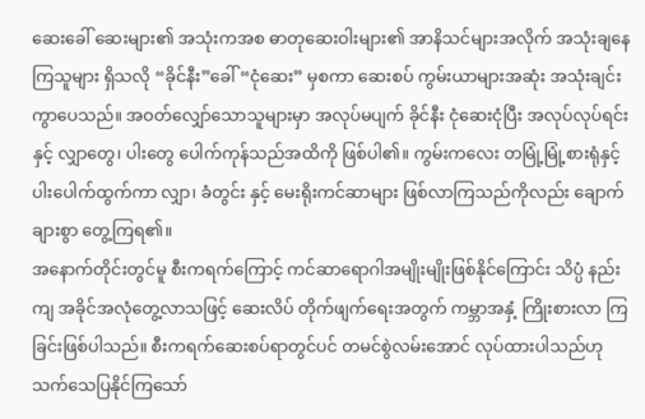ဆေးခေါ် ဆေးများ၏ အသုံးကအစ ဓာတုဆေးဝါးများ၏ အာနိသင်များအလိုက် အသုံးချနေကြသူများ ရှိသလို “ခိုင်နီး”ခေါ် “ငုံဆေး” မှစကာ ဆေးစပ် ကွမ်းယာများအဆုံး အသုံးချင်းကွာပေသည်။ အဝတ်လျှော်သောသူများမှာ အလုပ်မပျက် ခိုင်နီး ငုံဆေးငုံပြီး အလုပ်လုပ်ရင်းနှင့် လျှာတွေ၊ ပါးတွေ ပေါက်ကုန်သည်အထိကို ဖြစ်ပါ၏။ ကွမ်းကလေး တမြုံ့မြုံ့စားရုံနှင့် ပါးပေါက်ထွက်ကာ လျှာ၊ ခံတွင်း နှင့် မေးရိုးကင်ဆာများ ဖြစ်လာကြသည်ကိုလည်း ချောက်ချားစွာ တွေ့ကြရ၏။
အနောက်တိုင်းတွင်မူ စီးကရက်ကြောင့် ကင်ဆာရောဂါအမျိုးမျိုးဖြစ်နိုင်ကြောင်း သိပ္ပံ နည်းကျ အခိုင်အလုံတွေ့လာသဖြင့် ဆေးလိပ် တိုက်ဖျက်ရေးအတွက် ကမ္ဘာအနှံ့ ကြိုးစားလာ ကြခြင်းဖြစ်ပါသည်။ စီးကရက်ဆေးစပ်ရာတွင်ပင် တမင်စွဲလမ်းအောင် လုပ်ထားပါသည်ဟု သက်သေပြနိုင်ကြသော်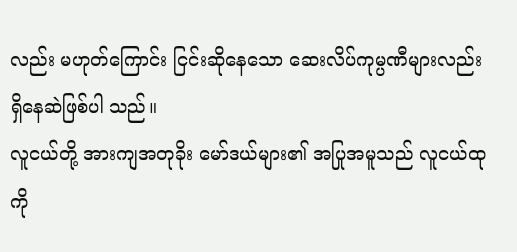လည်း မဟုတ်ကြောင်း ငြင်းဆိုနေသော ဆေးလိပ်ကုမ္ပဏီများလည်း ရှိနေဆဲဖြစ်ပါ သည်။
လူငယ်တို့ အားကျအတုခိုး မော်ဒယ်များ၏ အပြုအမူသည် လူငယ်ထုကို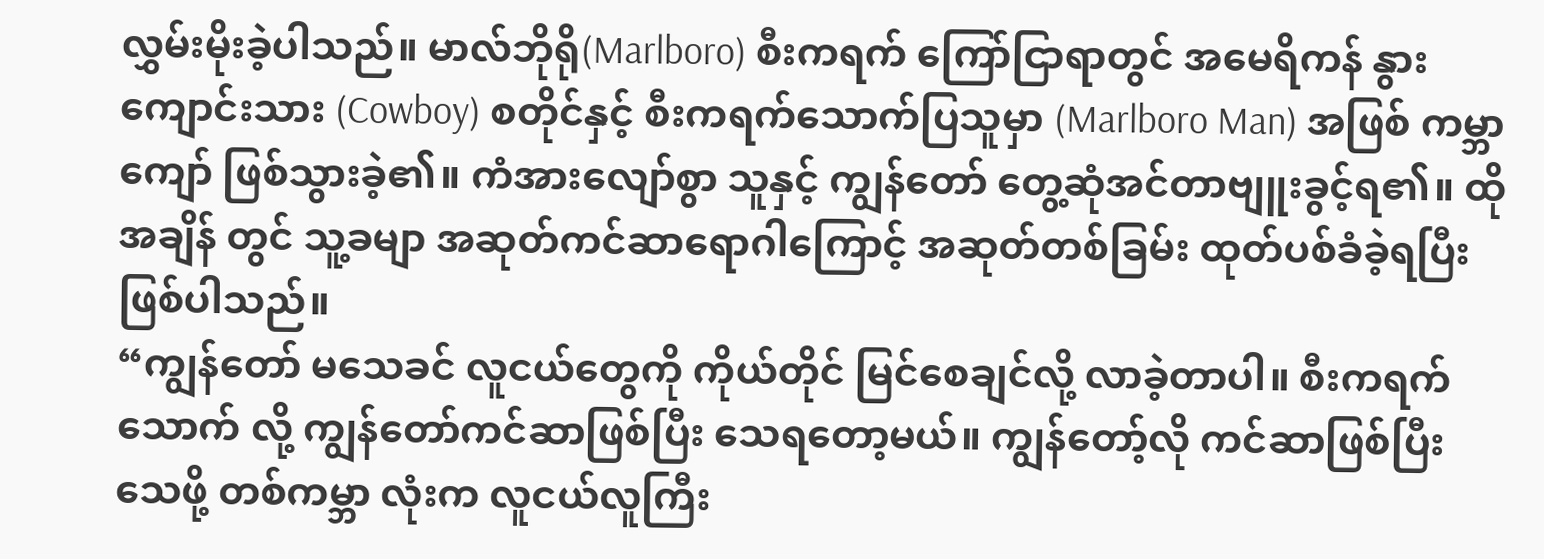လွှမ်းမိုးခဲ့ပါသည်။ မာလ်ဘိုရို(Marlboro) စီးကရက် ကြော်ငြာရာတွင် အမေရိကန် နွားကျောင်းသား (Cowboy) စတိုင်နှင့် စီးကရက်သောက်ပြသူမှာ (Marlboro Man) အဖြစ် ကမ္ဘာကျော် ဖြစ်သွားခဲ့၏။ ကံအားလျော်စွာ သူနှင့် ကျွန်တော် တွေ့ဆုံအင်တာဗျူးခွင့်ရ၏။ ထိုအချိန် တွင် သူ့ခမျာ အဆုတ်ကင်ဆာရောဂါကြောင့် အဆုတ်တစ်ခြမ်း ထုတ်ပစ်ခံခဲ့ရပြီး ဖြစ်ပါသည်။
“ကျွန်တော် မသေခင် လူငယ်တွေကို ကိုယ်တိုင် မြင်စေချင်လို့ လာခဲ့တာပါ။ စီးကရက်သောက် လို့ ကျွန်တော်ကင်ဆာဖြစ်ပြီး သေရတော့မယ်။ ကျွန်တော့်လို ကင်ဆာဖြစ်ပြီး သေဖို့ တစ်ကမ္ဘာ လုံးက လူငယ်လူကြီး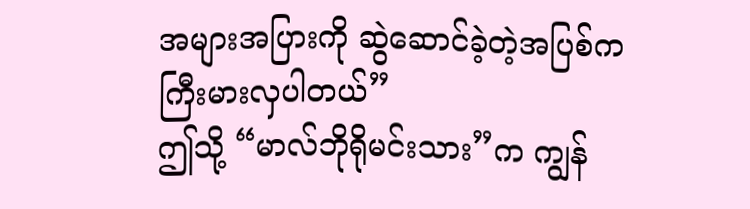အများအပြားကို ဆွဲဆောင်ခဲ့တဲ့အပြစ်က ကြီးမားလှပါတယ်”
ဤသို့ “မာလ်ဘိုရိုမင်းသား”က ကျွန်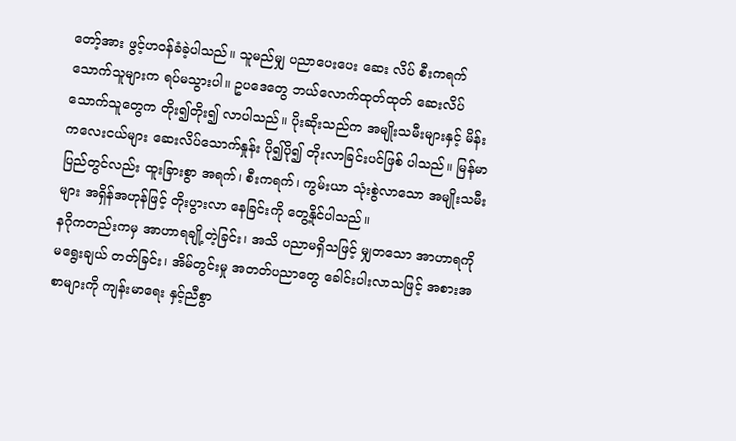တော့်အား ဖွင့်ဟဝန်ခံခဲ့ပါသည်။ သူမည်မျှ ပညာပေးပေး ဆေး လိပ် စီးကရက်သောက်သူများက ရပ်မသွားပါ။ ဥပဒေတွေ ဘယ်လောက်ထုတ်ထုတ် ဆေးလိပ်သောက်သူတွေက တိုး၍တိုး၍ လာပါသည်။ ပိုးဆိုးသည်က အမျိုးသမီးများနှင့် မိန်းကလေးငယ်များ ဆေးလိပ်သောက်နှုန်း ပို၍ပို၍ တိုးလာခြင်းပင်ဖြစ် ပါသည်။ မြန်မာပြည်တွင်လည်း ထူးခြားစွာ အရက်၊ စီးကရက်၊ ကွမ်းယာ သုံးစွဲလာသော အမျိုးသမီးများ အရှိန်အဟုန်ဖြင့် တိုးပွားလာ နေခြင်းကို တွေ့နိုင်ပါသည်။
နဂိုကတည်းကမှ အာဟာရချို့တဲ့ခြင်း၊ အသိ ပညာမရှိသဖြင့် မျှတသော အာဟာရကို မရွေးချယ် တတ်ခြင်း၊ အိမ်တွင်းမှု အတတ်ပညာတွေ ခေါင်းပါးလာသဖြင့် အစားအစာများကို ကျန်းမာရေး နှင့်ညီစွာ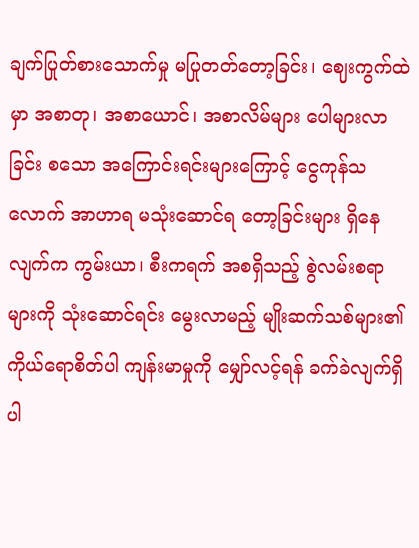ချက်ပြုတ်စားသောက်မှု မပြုတတ်တော့ခြင်း၊ ဈေးကွက်ထဲမှာ အစာတု၊ အစာယောင်၊ အစာလိမ်များ ပေါများလာခြင်း စသော အကြောင်းရင်းများကြောင့် ငွေကုန်သလောက် အာဟာရ မသုံးဆောင်ရ တော့ခြင်းများ ရှိနေလျက်က ကွမ်းယာ၊ စီးကရက် အစရှိသည့် စွဲလမ်းစရာများကို သုံးဆောင်ရင်း မွေးလာမည့် မျိုးဆက်သစ်များ၏ ကိုယ်ရောစိတ်ပါ ကျန်းမာမှုကို မျှော်လင့်ရန် ခက်ခဲလျက်ရှိပါ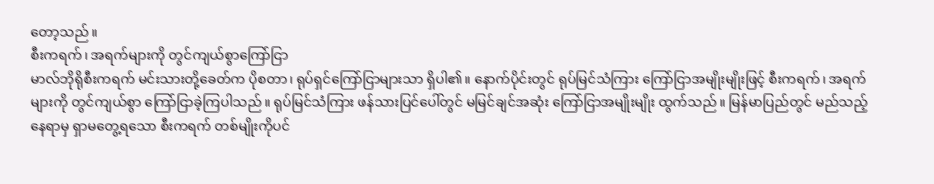တော့သည်။
စီးကရက်၊ အရက်များကို တွင်ကျယ်စွာကြော်ငြာ
မာလ်ဘိုရိုစီးကရက် မင်းသားတို့ခေတ်က ပိုစတာ၊ ရုပ်ရှင်ကြော်ငြာများသာ ရှိပါ၏။ နောက်ပိုင်းတွင် ရုပ်မြင်သံကြား ကြော်ငြာအမျိုးမျိုးဖြင့် စီးကရက်၊ အရက်များကို တွင်ကျယ်စွာ ကြော်ငြာခဲ့ကြပါသည်။ ရုပ်မြင်သံကြား ဖန်သားပြင်ပေါ်တွင် မမြင်ချင်အဆုံး ကြော်ငြာအမျိုးမျိုး ထွက်သည်။ မြန်မာပြည်တွင် မည်သည့်နေရာမှ ရှာမတွေ့ရသော စီးကရက် တစ်မျိုးကိုပင်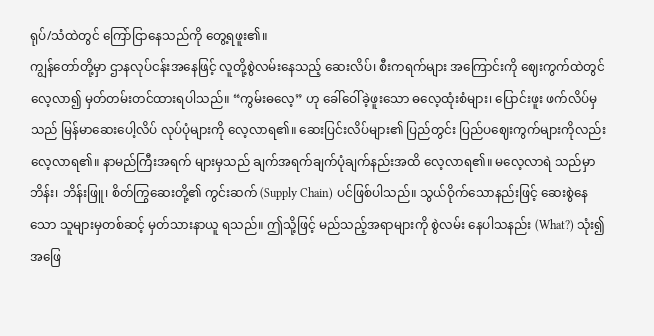ရုပ်/သံထဲတွင် ကြော်ငြာနေသည်ကို တွေ့ရဖူး၏။
ကျွန်တော်တို့မှာ ဌာနလုပ်ငန်းအနေဖြင့် လူတို့စွဲလမ်းနေသည့် ဆေးလိပ်၊ စီးကရက်များ အကြောင်းကို ဈေးကွက်ထဲတွင် လေ့လာ၍ မှတ်တမ်းတင်ထားရပါသည်။ “ကွမ်းဓလေ့” ဟု ခေါ်ဝေါ်ခဲ့ဖူးသော ဓလေ့ထုံးစံများ၊ ပြောင်းဖူး ဖက်လိပ်မှသည် မြန်မာဆေးပေါ့လိပ် လုပ်ပုံများကို လေ့လာရ၏။ ဆေးပြင်းလိပ်များ၏ ပြည်တွင်း ပြည်ပဈေးကွက်များကိုလည်း လေ့လာရ၏။ နာမည်ကြီးအရက် များမှသည် ချက်အရက်ချက်ပုံချက်နည်းအထိ လေ့လာရ၏။ မလေ့လာရဲ သည်မှာ ဘိန်း၊ ဘိန်းဖြူ၊ စိတ်ကြွဆေးတို့၏ ကွင်းဆက် (Supply Chain) ပင်ဖြစ်ပါသည်။ သွယ်ဝိုက်သောနည်းဖြင့် ဆေးစွဲနေသော သူများမှတစ်ဆင့် မှတ်သားနာယူ ရသည်။ ဤသို့ဖြင့် မည်သည့်အရာများကို စွဲလမ်း နေပါသနည်း (What?) သုံး၍ အဖြေ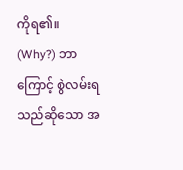ကိုရ၏။
(Why?) ဘာကြောင့် စွဲလမ်းရသည်ဆိုသော အ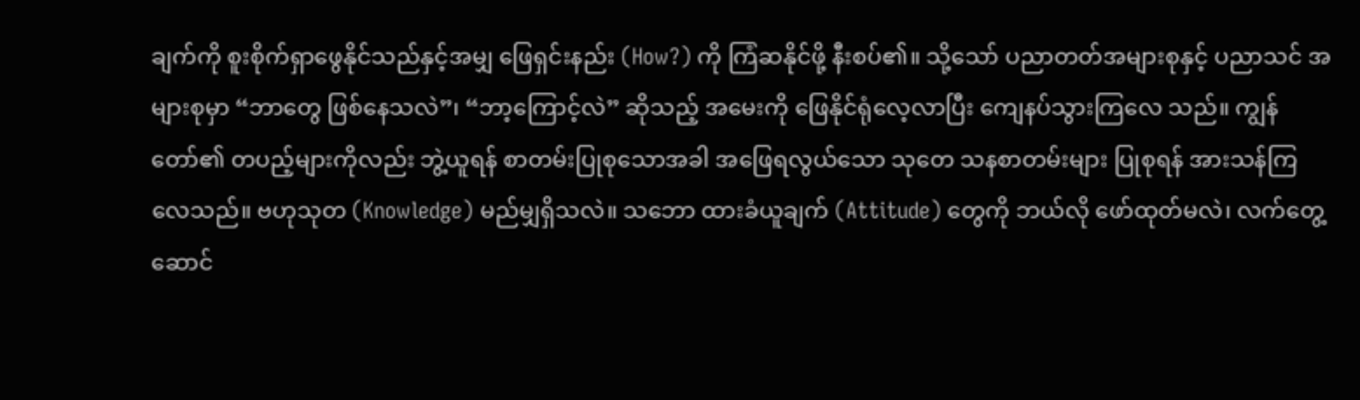ချက်ကို စူးစိုက်ရှာဖွေနိုင်သည်နှင့်အမျှ ဖြေရှင်းနည်း (How?) ကို ကြံဆနိုင်ဖို့ နီးစပ်၏။ သို့သော် ပညာတတ်အများစုနှင့် ပညာသင် အများစုမှာ “ဘာတွေ ဖြစ်နေသလဲ”၊ “ဘာ့ကြောင့်လဲ” ဆိုသည့် အမေးကို ဖြေနိုင်ရုံလေ့လာပြီး ကျေနပ်သွားကြလေ သည်။ ကျွန်တော်၏ တပည့်များကိုလည်း ဘွဲ့ယူရန် စာတမ်းပြုစုသောအခါ အဖြေရလွယ်သော သုတေ သနစာတမ်းများ ပြုစုရန် အားသန်ကြလေသည်။ ဗဟုသုတ (Knowledge) မည်မျှရှိသလဲ။ သဘော ထားခံယူချက် (Attitude) တွေကို ဘယ်လို ဖော်ထုတ်မလဲ၊ လက်တွေ့ဆောင်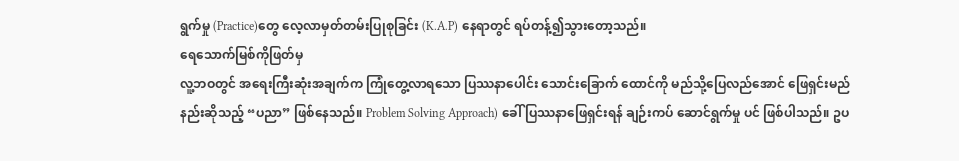ရွက်မှု (Practice)တွေ လေ့လာမှတ်တမ်းပြုစုခြင်း (K.A.P) နေရာတွင် ရပ်တန့်၍သွားတော့သည်။
ရေသောက်မြစ်ကိုဖြတ်မှ
လူ့ဘဝတွင် အရေးကြီးဆုံးအချက်က ကြုံတွေ့လာရသော ပြဿနာပေါင်း သောင်းခြောက် ထောင်ကို မည်သို့ပြေလည်အောင် ဖြေရှင်းမည်နည်းဆိုသည့် “ပညာ” ဖြစ်နေသည်။ Problem Solving Approach) ခေါ် ပြဿနာဖြေရှင်းရန် ချဉ်းကပ် ဆောင်ရွက်မှု ပင် ဖြစ်ပါသည်။ ဥပ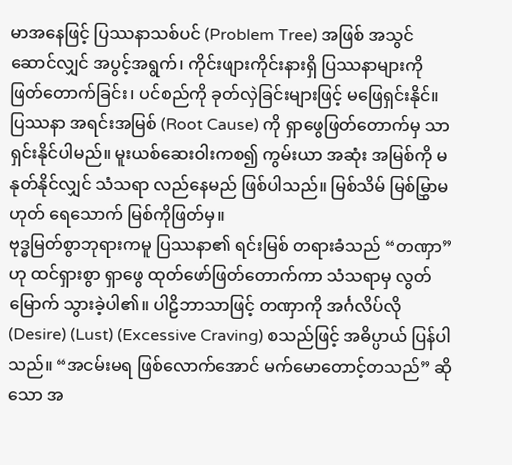မာအနေဖြင့် ပြဿနာသစ်ပင် (Problem Tree) အဖြစ် အသွင်ဆောင်လျှင် အပွင့်အရွက်၊ ကိုင်းဖျားကိုင်းနားရှိ ပြဿနာများကို ဖြတ်တောက်ခြင်း၊ ပင်စည်ကို ခုတ်လှဲခြင်းများဖြင့် မဖြေရှင်းနိုင်။ ပြဿနာ အရင်းအမြစ် (Root Cause) ကို ရှာဖွေဖြတ်တောက်မှ သာ ရှင်းနိုင်ပါမည်။ မူးယစ်ဆေးဝါးကစ၍ ကွမ်းယာ အဆုံး အမြစ်ကို မနုတ်နိုင်လျှင် သံသရာ လည်နေမည် ဖြစ်ပါသည်။ မြစ်သိမ် မြစ်မြွှာမဟုတ် ရေသောက် မြစ်ကိုဖြတ်မှ။
ဗုဒ္ဓမြတ်စွာဘုရားကမူ ပြဿနာ၏ ရင်းမြစ် တရားခံသည် “တဏှာ” ဟု ထင်ရှားစွာ ရှာဖွေ ထုတ်ဖော်ဖြတ်တောက်ကာ သံသရာမှ လွတ်မြောက် သွားခဲ့ပါ၏။ ပါဠိဘာသာဖြင့် တဏှာကို အင်္ဂလိပ်လို (Desire) (Lust) (Excessive Craving) စသည်ဖြင့် အဓိပ္ပာယ် ပြန်ပါသည်။ “အငမ်းမရ ဖြစ်လောက်အောင် မက်မောတောင့်တသည်” ဆိုသော အ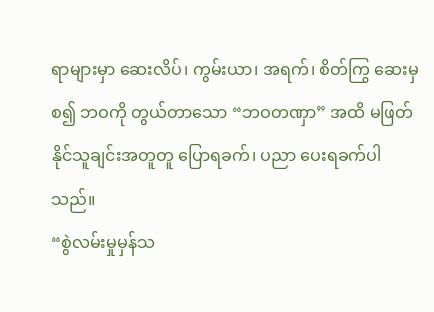ရာများမှာ ဆေးလိပ်၊ ကွမ်းယာ၊ အရက်၊ စိတ်ကြွ ဆေးမှစ၍ ဘဝကို တွယ်တာသော “ဘဝတဏှာ” အထိ မဖြတ်နိုင်သူချင်းအတူတူ ပြောရခက်၊ ပညာ ပေးရခက်ပါသည်။
“စွဲလမ်းမှုမှန်သ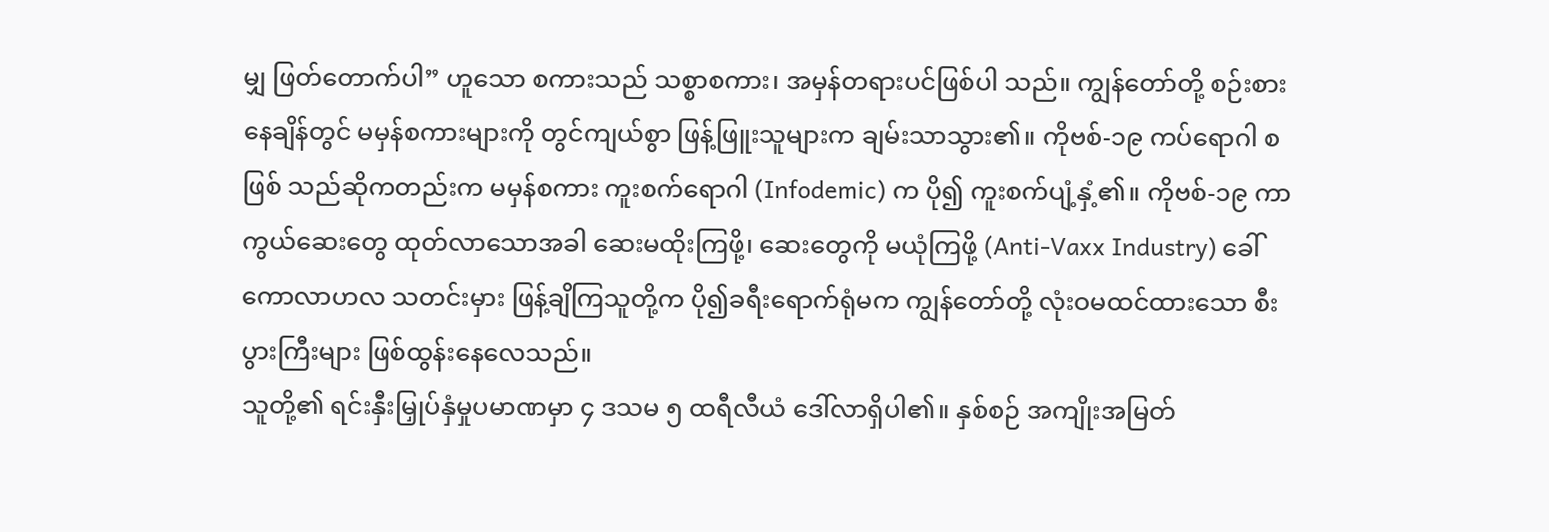မျှ ဖြတ်တောက်ပါ” ဟူသော စကားသည် သစ္စာစကား၊ အမှန်တရားပင်ဖြစ်ပါ သည်။ ကျွန်တော်တို့ စဉ်းစား နေချိန်တွင် မမှန်စကားများကို တွင်ကျယ်စွာ ဖြန့်ဖြူးသူများက ချမ်းသာသွား၏။ ကိုဗစ်-၁၉ ကပ်ရောဂါ စဖြစ် သည်ဆိုကတည်းက မမှန်စကား ကူးစက်ရောဂါ (Infodemic) က ပို၍ ကူးစက်ပျံ့နှံ့၏။ ကိုဗစ်-၁၉ ကာကွယ်ဆေးတွေ ထုတ်လာသောအခါ ဆေးမထိုးကြဖို့၊ ဆေးတွေကို မယုံကြဖို့ (Anti-Vaxx Industry) ခေါ် ကောလာဟလ သတင်းမှား ဖြန့်ချိကြသူတို့က ပို၍ခရီးရောက်ရုံမက ကျွန်တော်တို့ လုံးဝမထင်ထားသော စီးပွားကြီးများ ဖြစ်ထွန်းနေလေသည်။
သူတို့၏ ရင်းနှီးမြှုပ်နှံမှုပမာဏမှာ ၄ ဒသမ ၅ ထရီလီယံ ဒေါ်လာရှိပါ၏။ နှစ်စဉ် အကျိုးအမြတ်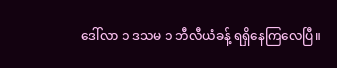ဒေါ်လာ ၁ ဒသမ ၁ ဘီလီယံခန့် ရရှိနေကြလေပြီ။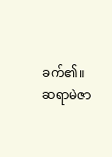ခက်၏။
ဆရာမဲဇာ